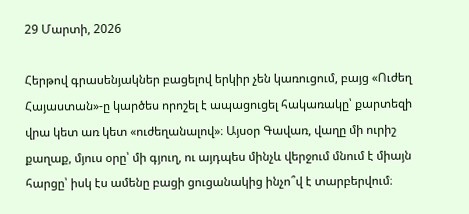29 Մարտի, 2026

Հերթով գրասենյակներ բացելով երկիր չեն կառուցում, բայց «Ուժեղ Հայաստան»-ը կարծես որոշել է ապացուցել հակառակը՝ քարտեզի վրա կետ առ կետ «ուժեղանալով»։ Այսօր Գավառ, վաղը մի ուրիշ քաղաք, մյուս օրը՝ մի գյուղ, ու այդպես մինչև վերջում մնում է միայն հարցը՝ իսկ էս ամենը բացի ցուցանակից ինչո՞վ է տարբերվում։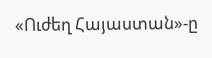«Ուժեղ Հայաստան»-ը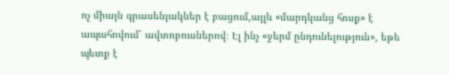ոչ միայն գրասենյակներ է բացում,այլև «մարդկանց հոսք» է ապահովում՝ ավտոբուսներով։ Էլ ինչ «ջերմ ընդունելություն», եթե պետք է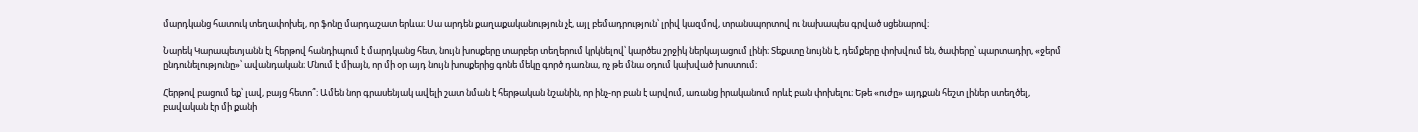մարդկանց հատուկ տեղափոխել, որ ֆոնը մարդաշատ երևա։ Սա արդեն քաղաքականություն չէ, այլ բեմադրություն՝ լրիվ կազմով, տրանսպորտով ու նախապես գրված սցենարով։

Նարեկ Կարապետյանն էլ հերթով հանդիպում է մարդկանց հետ, նույն խոսքերը տարբեր տեղերում կրկնելով՝ կարծես շրջիկ ներկայացում լինի։ Տեքստը նույնն է, դեմքերը փոխվում են, ծափերը՝ պարտադիր, «ջերմ ընդունելությունը»՝ ավանդական։ Մնում է միայն, որ մի օր այդ նույն խոսքերից գոնե մեկը գործ դառնա, ոչ թե մնա օդում կախված խոստում։

Հերթով բացում եք՝ լավ, բայց հետո՞։ Ամեն նոր գրասենյակ ավելի շատ նման է հերթական նշանին, որ ինչ-որ բան է արվում, առանց իրականում որևէ բան փոխելու։ Եթե «ուժը» այդքան հեշտ լիներ ստեղծել, բավական էր մի քանի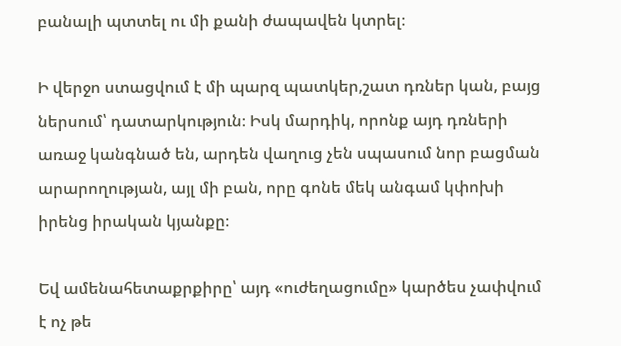բանալի պտտել ու մի քանի ժապավեն կտրել։

Ի վերջո ստացվում է մի պարզ պատկեր,շատ դռներ կան, բայց ներսում՝ դատարկություն։ Իսկ մարդիկ, որոնք այդ դռների առաջ կանգնած են, արդեն վաղուց չեն սպասում նոր բացման արարողության, այլ մի բան, որը գոնե մեկ անգամ կփոխի իրենց իրական կյանքը։

Եվ ամենահետաքրքիրը՝ այդ «ուժեղացումը» կարծես չափվում է ոչ թե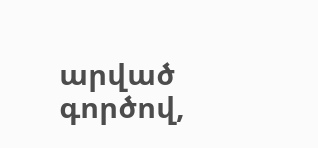արված գործով,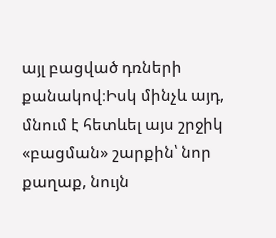այլ բացված դռների քանակով։Իսկ մինչև այդ, մնում է հետևել այս շրջիկ «բացման» շարքին՝ նոր քաղաք, նույն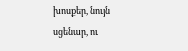խոսքեր, նույն սցենար, ու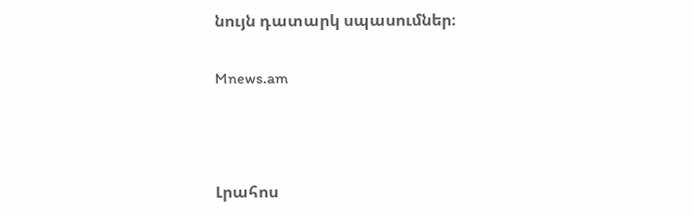նույն դատարկ սպասումներ։

Mnews.am



Լրահոս